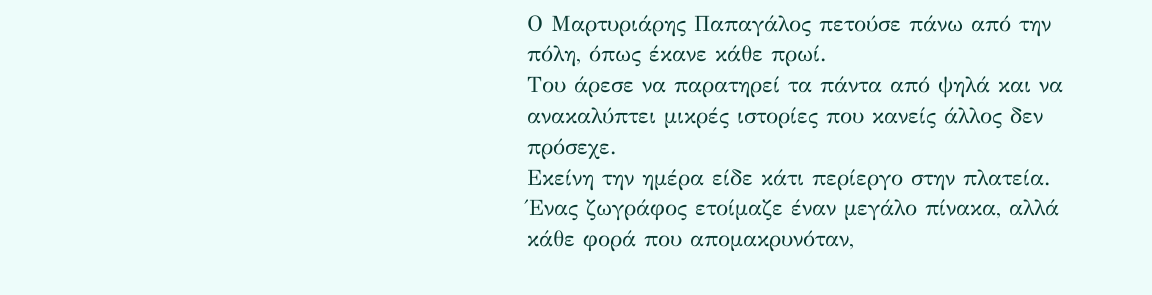Ο Μαρτυριάρης Παπαγάλος πετούσε πάνω από την πόλη, όπως έκανε κάθε πρωί.
Του άρεσε να παρατηρεί τα πάντα από ψηλά και να ανακαλύπτει μικρές ιστορίες που κανείς άλλος δεν πρόσεχε.
Εκείνη την ημέρα είδε κάτι περίεργο στην πλατεία.
Ένας ζωγράφος ετοίμαζε έναν μεγάλο πίνακα, αλλά κάθε φορά που απομακρυνόταν,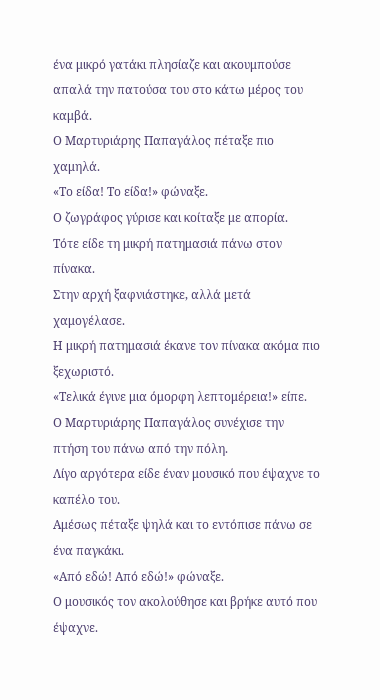ένα μικρό γατάκι πλησίαζε και ακουμπούσε απαλά την πατούσα του στο κάτω μέρος του καμβά.
Ο Μαρτυριάρης Παπαγάλος πέταξε πιο χαμηλά.
«Το είδα! Το είδα!» φώναξε.
Ο ζωγράφος γύρισε και κοίταξε με απορία.
Τότε είδε τη μικρή πατημασιά πάνω στον πίνακα.
Στην αρχή ξαφνιάστηκε, αλλά μετά χαμογέλασε.
Η μικρή πατημασιά έκανε τον πίνακα ακόμα πιο ξεχωριστό.
«Τελικά έγινε μια όμορφη λεπτομέρεια!» είπε.
Ο Μαρτυριάρης Παπαγάλος συνέχισε την πτήση του πάνω από την πόλη.
Λίγο αργότερα είδε έναν μουσικό που έψαχνε το καπέλο του.
Αμέσως πέταξε ψηλά και το εντόπισε πάνω σε ένα παγκάκι.
«Από εδώ! Από εδώ!» φώναξε.
Ο μουσικός τον ακολούθησε και βρήκε αυτό που έψαχνε.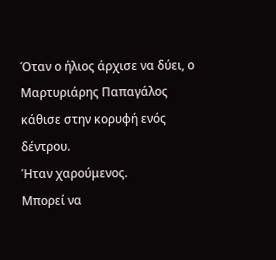Όταν ο ήλιος άρχισε να δύει, ο Μαρτυριάρης Παπαγάλος κάθισε στην κορυφή ενός δέντρου.
Ήταν χαρούμενος.
Μπορεί να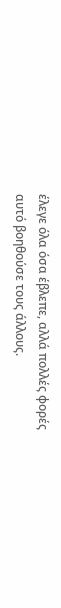έλεγε όλα όσα έβλεπε, αλλά πολλές φορές αυτό βοηθούσε τους άλλους.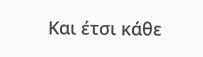Και έτσι κάθε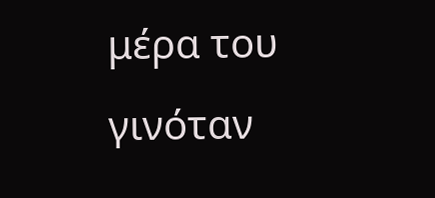μέρα του γινόταν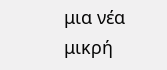μια νέα μικρή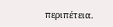περιπέτεια.